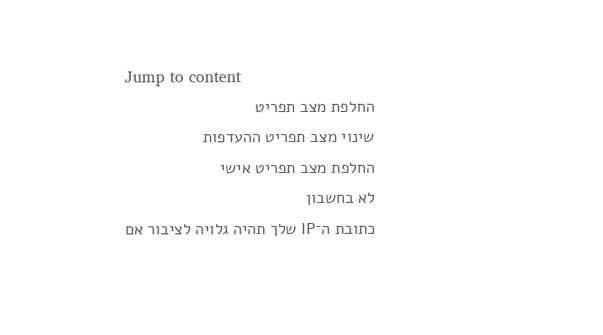Jump to content
החלפת מצב תפריט
שינוי מצב תפריט ההעדפות
החלפת מצב תפריט אישי
לא בחשבון
כתובת ה־IP שלך תהיה גלויה לציבור אם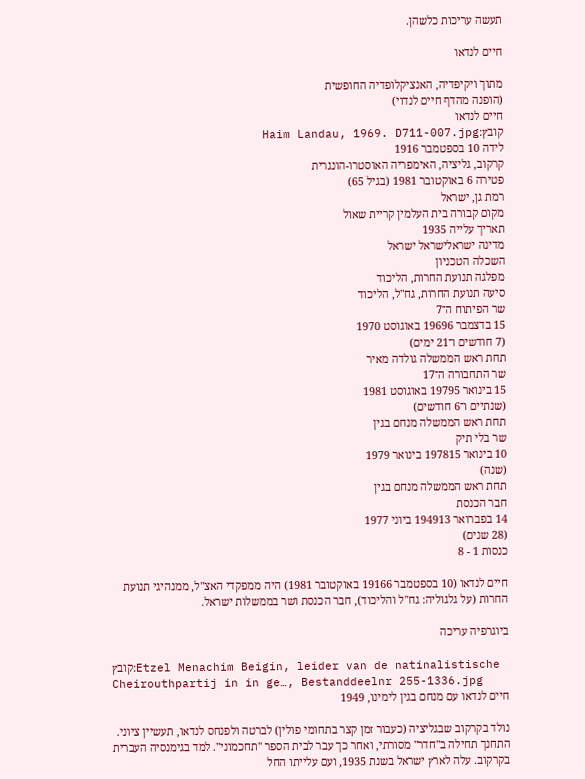תעשה עריכות כלשהן.

חיים לנדאו

מתוך ויקיפדיה, האנציקלופדיה החופשית
(הופנה מהדף חיים לנדוי)
חיים לנדאו
קובץ:Haim Landau, 1969. D711-007.jpg
לידה 10 בספטמבר 1916
קרקוב, גליציה, האימפריה האוסטרו-הונגרית
פטירה 6 באוקטובר 1981 (בגיל 65)
רמת גן, ישראל
מקום קבורה בית העלמין קריית שאול
תאריך עלייה 1935
מדינה ישראלישראל ישראל
השכלה הטכניון
מפלגה תנועת החרות, הליכוד
סיעה תנועת החרות, גח"ל, הליכוד
שר הפיתוח ה־7
15 בדצמבר 19696 באוגוסט 1970
(7 חודשים ו־21 ימים)
תחת ראש הממשלה גולדה מאיר
שר התחבורה ה־17
15 בינואר 19795 באוגוסט 1981
(שנתיים ו־6 חודשים)
תחת ראש הממשלה מנחם בגין
שר בלי תיק
10 בינואר 197815 בינואר 1979
(שנה)
תחת ראש הממשלה מנחם בגין
חבר הכנסת
14 בפברואר 194913 ביוני 1977
(28 שנים)
כנסות 1 - 8

חיים לנדאו (10 בספטמבר 19166 באוקטובר 1981) היה ממפקדי האצ"ל, ממנהיגי תנועת החרות (על גלגוליה: גח"ל והליכוד), חבר הכנסת ושר בממשלות ישראל.

ביוגרפיה עריכה

קובץ:Etzel Menachim Beigin, leider van de natinalistische Cheirouthpartij in in ge…, Bestanddeelnr 255-1336.jpg
חיים לנדאו עם מנחם בגין לימינו, 1949

נולד בקרקוב שבגליציה (כעבור זמן קצר בתחומי פולין) לברטה ולפנחס לנדאו, תעשיין ציוני. התחנך תחילה ב"חדר" מסורתי, ואחר כך עבר לבית הספר "תחכמוני". למד בגימנסיה העברית בקרקוב. עלה לארץ ישראל בשנת 1935, ועם עלייתו החל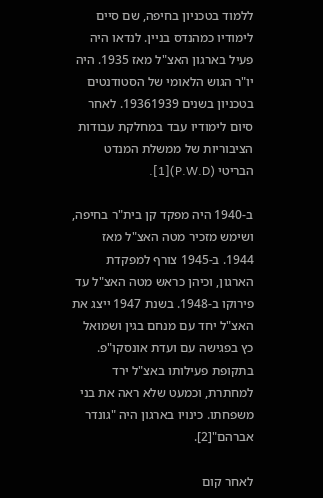ללמוד בטכניון בחיפה, שם סיים לימודיו כמהנדס בניין. לנדאו היה פעיל בארגון האצ"ל מאז 1935. היה יו"ר הגוש הלאומי של הסטודנטים בטכניון בשנים 19361939. לאחר סיום לימודיו עבד במחלקת עבודות הציבוריות של ממשלת המנדט הבריטי (P.W.D)[1].

ב-1940 היה מפקד קן בית"ר בחיפה, ושימש מזכיר מטה האצ"ל מאז 1944. ב-1945 צורף למפקדת הארגון, וכיהן כראש מטה האצ"ל עד פירוקו ב-1948. בשנת 1947 ייצג את האצ"ל יחד עם מנחם בגין ושמואל כץ בפגישה עם ועדת אונסקו"פ. בתקופת פעילותו באצ"ל ירד למחתרת, וכמעט שלא ראה את בני משפחתו. כינויו בארגון היה "גונדר אברהם"[2].

לאחר קום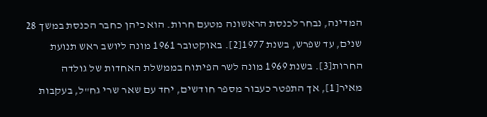המדינה, נבחר לכנסת הראשונה מטעם חרות. הוא כיהן כחבר הכנסת במשך 28 שנים, עד שפרש, בשנת 1977[2]. באוקטובר 1961 מונה ליושב ראש תנועת החרות[3]. בשנת 1969 מונה לשר הפיתוח בממשלת האחדות של גולדה מאיר[1], אך התפטר כעבור מספר חודשים, יחד עם שאר שרי גח"ל, בעקבות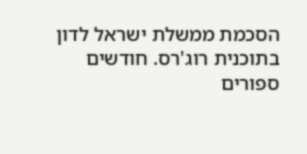הסכמת ממשלת ישראל לדון בתוכנית רוג'רס. חודשים ספורים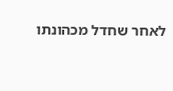לאחר שחדל מכהונתו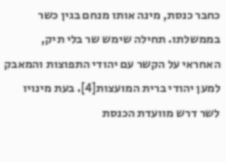כחבר כנסת, מינה אותו מנחם בגין כשר בממשלתו. תחילה שימש שר בלי תיק, האחראי על הקשר עם יהודי התפוצות והמאבק למען יהודי ברית המועצות[4]. בעת מינויו לשר דרש מוועדת הכנסת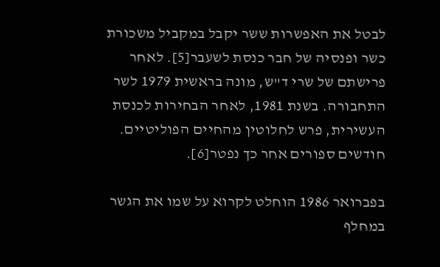לבטל את האפשרות ששר יקבל במקביל משכורת כשר ופנסיה של חבר כנסת לשעבר[5]. לאחר פרישתם של שרי ד"ש, מונה בראשית 1979 לשר התחבורה. בשנת 1981, לאחר הבחירות לכנסת העשירית, פרש לחלוטין מהחיים הפוליטיים. חודשים ספורים אחר כך נפטר[6].

בפברואר 1986 הוחלט לקרוא על שמו את הגשר במחלף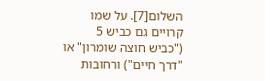השלום[7]. על שמו קרויים גם כביש 5 ("כביש חוצה שומרון" או "דרך חיים") ורחובות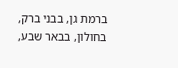ברמת גן, בבני ברק, בחולון, בבאר שבע,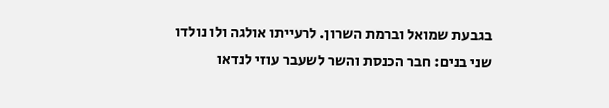בגבעת שמואל וברמת השרון. לרעייתו אולגה ולו נולדו שני בנים: חבר הכנסת והשר לשעבר עוזי לנדאו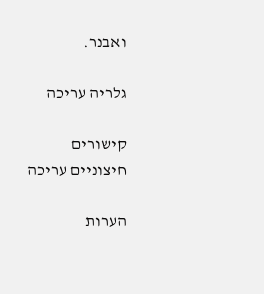ואבנר.

גלריה עריכה

קישורים חיצוניים עריכה

הערות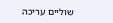שוליים עריכה